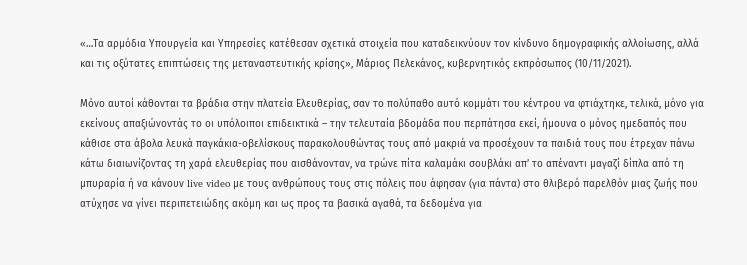«…Τα αρμόδια Υπουργεία και Υπηρεσίες κατέθεσαν σχετικά στοιχεία που καταδεικνύουν τον κίνδυνο δημογραφικής αλλοίωσης, αλλά και τις οξύτατες επιπτώσεις της μεταναστευτικής κρίσης», Μάριος Πελεκάνος, κυβερνητικός εκπρόσωπος (10/11/2021).

Μόνο αυτοί κάθονται τα βράδια στην πλατεία Ελευθερίας, σαν το πολύπαθο αυτό κομμάτι του κέντρου να φτιάχτηκε, τελικά, μόνο για εκείνους απαξιώνοντάς το οι υπόλοιποι επιδεικτικά – την τελευταία βδομάδα που περπάτησα εκεί, ήμουνα ο μόνος ημεδαπός που κάθισε στα άβολα λευκά παγκάκια-οβελίσκους παρακολουθώντας τους από μακριά να προσέχουν τα παιδιά τους που έτρεχαν πάνω κάτω διαιωνίζοντας τη χαρά ελευθερίας που αισθάνονταν, να τρώνε πίτα καλαμάκι σουβλάκι απ’ το απέναντι μαγαζί δίπλα από τη μπυραρία ή να κάνουν live video με τους ανθρώπους τους στις πόλεις που άφησαν (για πάντα) στο θλιβερό παρελθόν μιας ζωής που ατύχησε να γίνει περιπετειώδης ακόμη και ως προς τα βασικά αγαθά, τα δεδομένα για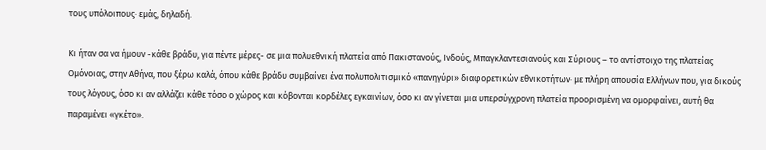τους υπόλοιπους· εμάς, δηλαδή.

Κι ήταν σα να ήμουν -κάθε βράδυ, για πέντε μέρες- σε μια πολυεθνική πλατεία από Πακιστανούς, Ινδούς, Μπαγκλαντεσιανούς και Σύριους – το αντίστοιχο της πλατείας Ομόνοιας, στην Αθήνα, που ξέρω καλά, όπου κάθε βράδυ συμβαίνει ένα πολυπολιτισμικό «πανηγύρι» διαφορετικών εθνικοτήτων· με πλήρη απουσία Ελλήνων που, για δικούς τους λόγους, όσο κι αν αλλάζει κάθε τόσο ο χώρος και κόβονται κορδέλες εγκαινίων, όσο κι αν γίνεται μια υπερσύγχρονη πλατεία προορισμένη να ομορφαίνει, αυτή θα παραμένει «γκέτο».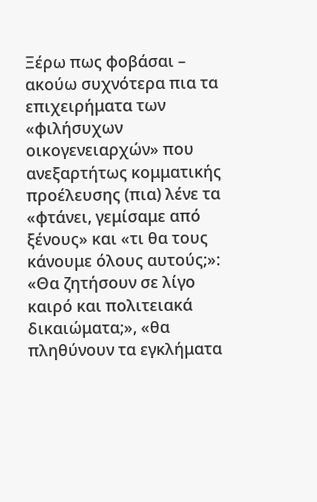Ξέρω πως φοβάσαι – ακούω συχνότερα πια τα επιχειρήματα των «φιλήσυχων οικογενειαρχών» που ανεξαρτήτως κομματικής προέλευσης (πια) λένε τα «φτάνει, γεμίσαμε από ξένους» και «τι θα τους κάνουμε όλους αυτούς;»: «Θα ζητήσουν σε λίγο καιρό και πολιτειακά δικαιώματα;», «θα πληθύνουν τα εγκλήματα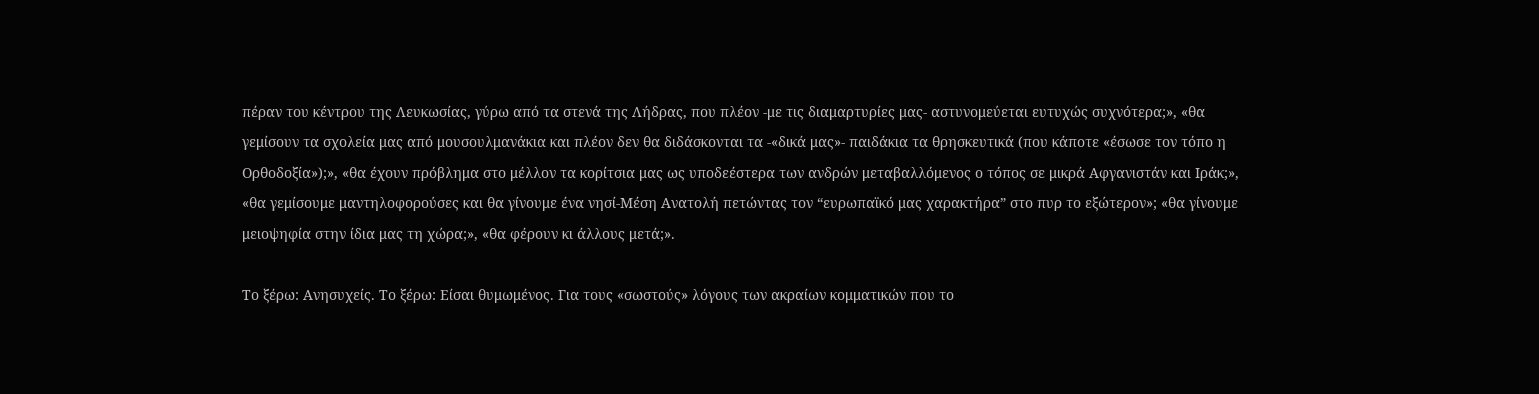πέραν του κέντρου της Λευκωσίας, γύρω από τα στενά της Λήδρας, που πλέον -με τις διαμαρτυρίες μας- αστυνομεύεται ευτυχώς συχνότερα;», «θα γεμίσουν τα σχολεία μας από μουσουλμανάκια και πλέον δεν θα διδάσκονται τα -«δικά μας»- παιδάκια τα θρησκευτικά (που κάποτε «έσωσε τον τόπο η Ορθοδοξία»);», «θα έχουν πρόβλημα στο μέλλον τα κορίτσια μας ως υποδεέστερα των ανδρών μεταβαλλόμενος ο τόπος σε μικρά Αφγανιστάν και Ιράκ;», «θα γεμίσουμε μαντηλοφορούσες και θα γίνουμε ένα νησί-Μέση Ανατολή πετώντας τον “ευρωπαϊκό μας χαρακτήρα” στο πυρ το εξώτερον»; «θα γίνουμε μειοψηφία στην ίδια μας τη χώρα;», «θα φέρουν κι άλλους μετά;».

Το ξέρω: Ανησυχείς. Το ξέρω: Είσαι θυμωμένος. Για τους «σωστούς» λόγους των ακραίων κομματικών που το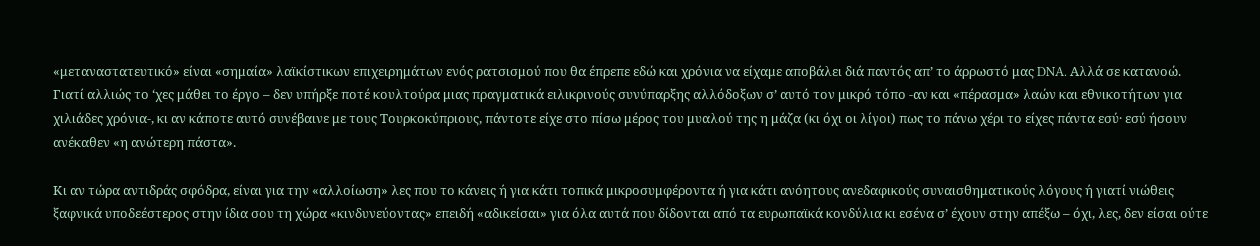«μεταναστατευτικό» είναι «σημαία» λαϊκίστικων επιχειρημάτων ενός ρατσισμού που θα έπρεπε εδώ και χρόνια να είχαμε αποβάλει διά παντός απ’ το άρρωστό μας DNA. Αλλά σε κατανοώ. Γιατί αλλιώς το ‘χες μάθει το έργο – δεν υπήρξε ποτέ κουλτούρα μιας πραγματικά ειλικρινούς συνύπαρξης αλλόδοξων σ’ αυτό τον μικρό τόπο -αν και «πέρασμα» λαών και εθνικοτήτων για χιλιάδες χρόνια-, κι αν κάποτε αυτό συνέβαινε με τους Τουρκοκύπριους, πάντοτε είχε στο πίσω μέρος του μυαλού της η μάζα (κι όχι οι λίγοι) πως το πάνω χέρι το είχες πάντα εσύ· εσύ ήσουν ανέκαθεν «η ανώτερη πάστα».

Κι αν τώρα αντιδράς σφόδρα, είναι για την «αλλοίωση» λες που το κάνεις ή για κάτι τοπικά μικροσυμφέροντα ή για κάτι ανόητους ανεδαφικούς συναισθηματικούς λόγους ή γιατί νιώθεις ξαφνικά υποδεέστερος στην ίδια σου τη χώρα «κινδυνεύοντας» επειδή «αδικείσαι» για όλα αυτά που δίδονται από τα ευρωπαϊκά κονδύλια κι εσένα σ’ έχουν στην απέξω – όχι, λες, δεν είσαι ούτε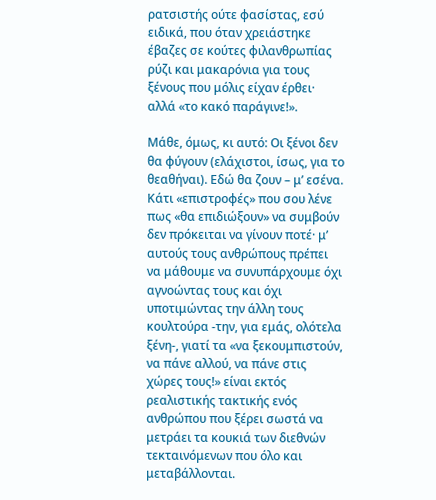ρατσιστής ούτε φασίστας, εσύ ειδικά, που όταν χρειάστηκε έβαζες σε κούτες φιλανθρωπίας ρύζι και μακαρόνια για τους ξένους που μόλις είχαν έρθει· αλλά «το κακό παράγινε!».

Μάθε, όμως, κι αυτό: Οι ξένοι δεν θα φύγουν (ελάχιστοι, ίσως, για το θεαθήναι). Εδώ θα ζουν – μ’ εσένα. Κάτι «επιστροφές» που σου λένε πως «θα επιδιώξουν» να συμβούν δεν πρόκειται να γίνουν ποτέ· μ’ αυτούς τους ανθρώπους πρέπει να μάθουμε να συνυπάρχουμε όχι αγνοώντας τους και όχι υποτιμώντας την άλλη τους κουλτούρα -την, για εμάς, ολότελα ξένη-, γιατί τα «να ξεκουμπιστούν, να πάνε αλλού, να πάνε στις χώρες τους!» είναι εκτός ρεαλιστικής τακτικής ενός ανθρώπου που ξέρει σωστά να μετράει τα κουκιά των διεθνών τεκταινόμενων που όλο και μεταβάλλονται.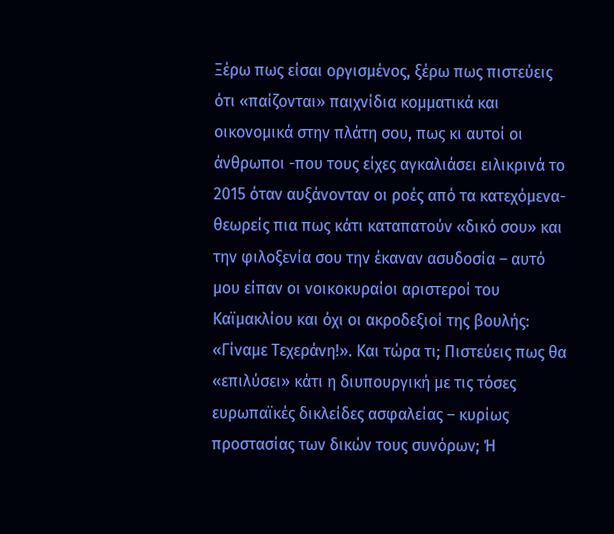Ξέρω πως είσαι οργισμένος, ξέρω πως πιστεύεις ότι «παίζονται» παιχνίδια κομματικά και οικονομικά στην πλάτη σου, πως κι αυτοί οι άνθρωποι -που τους είχες αγκαλιάσει ειλικρινά το 2015 όταν αυξάνονταν οι ροές από τα κατεχόμενα- θεωρείς πια πως κάτι καταπατούν «δικό σου» και την φιλοξενία σου την έκαναν ασυδοσία – αυτό μου είπαν οι νοικοκυραίοι αριστεροί του Καϊμακλίου και όχι οι ακροδεξιοί της βουλής: «Γίναμε Τεχεράνη!». Και τώρα τι; Πιστεύεις πως θα «επιλύσει» κάτι η διυπουργική με τις τόσες ευρωπαϊκές δικλείδες ασφαλείας – κυρίως προστασίας των δικών τους συνόρων; Ή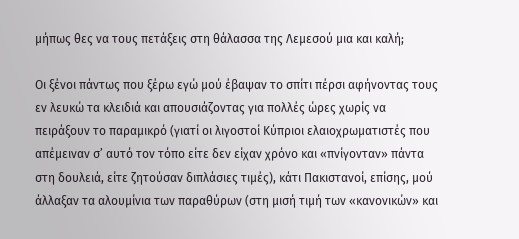μήπως θες να τους πετάξεις στη θάλασσα της Λεμεσού μια και καλή;

Οι ξένοι πάντως που ξέρω εγώ μού έβαψαν το σπίτι πέρσι αφήνοντας τους εν λευκώ τα κλειδιά και απουσιάζοντας για πολλές ώρες χωρίς να πειράξουν το παραμικρό (γιατί οι λιγοστοί Κύπριοι ελαιοχρωματιστές που απέμειναν σ’ αυτό τον τόπο είτε δεν είχαν χρόνο και «πνίγονταν» πάντα στη δουλειά, είτε ζητούσαν διπλάσιες τιμές), κάτι Πακιστανοί, επίσης, μού άλλαξαν τα αλουμίνια των παραθύρων (στη μισή τιμή των «κανονικών» και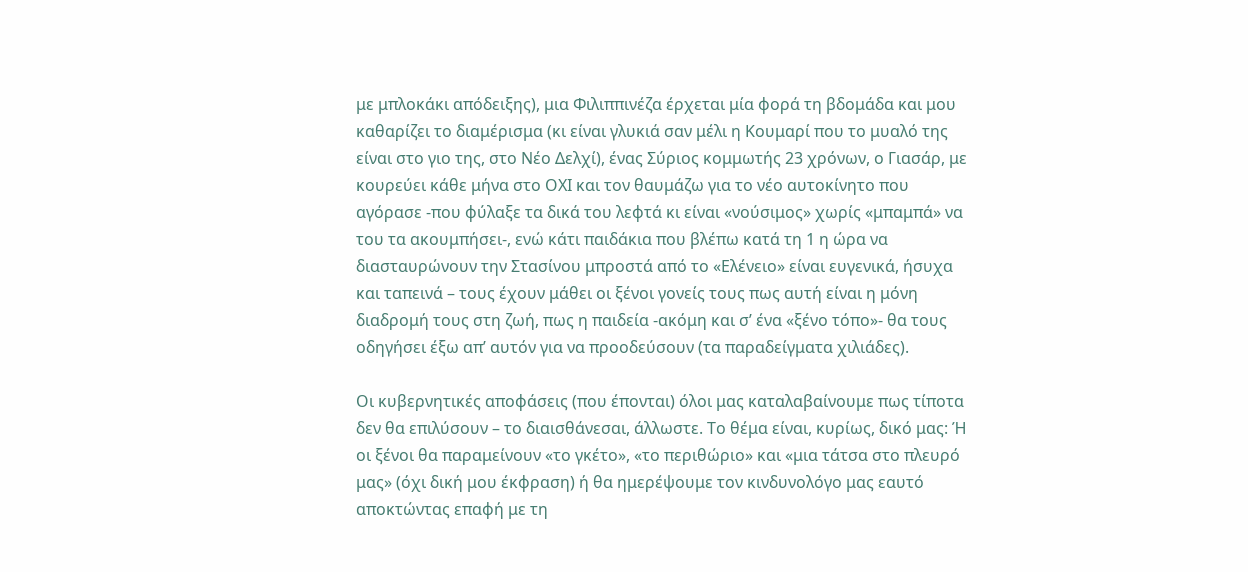με μπλοκάκι απόδειξης), μια Φιλιππινέζα έρχεται μία φορά τη βδομάδα και μου καθαρίζει το διαμέρισμα (κι είναι γλυκιά σαν μέλι η Κουμαρί που το μυαλό της είναι στο γιο της, στο Νέο Δελχί), ένας Σύριος κομμωτής 23 χρόνων, ο Γιασάρ, με κουρεύει κάθε μήνα στο ΟΧΙ και τον θαυμάζω για το νέο αυτοκίνητο που αγόρασε -που φύλαξε τα δικά του λεφτά κι είναι «νούσιμος» χωρίς «μπαμπά» να του τα ακουμπήσει-, ενώ κάτι παιδάκια που βλέπω κατά τη 1 η ώρα να διασταυρώνουν την Στασίνου μπροστά από το «Ελένειο» είναι ευγενικά, ήσυχα και ταπεινά – τους έχουν μάθει οι ξένοι γονείς τους πως αυτή είναι η μόνη διαδρομή τους στη ζωή, πως η παιδεία -ακόμη και σ’ ένα «ξένο τόπο»- θα τους οδηγήσει έξω απ’ αυτόν για να προοδεύσουν (τα παραδείγματα χιλιάδες).

Οι κυβερνητικές αποφάσεις (που έπονται) όλοι μας καταλαβαίνουμε πως τίποτα δεν θα επιλύσουν – το διαισθάνεσαι, άλλωστε. Το θέμα είναι, κυρίως, δικό μας: Ή οι ξένοι θα παραμείνουν «το γκέτο», «το περιθώριο» και «μια τάτσα στο πλευρό μας» (όχι δική μου έκφραση) ή θα ημερέψουμε τον κινδυνολόγο μας εαυτό αποκτώντας επαφή με τη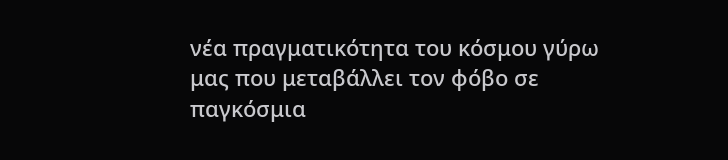νέα πραγματικότητα του κόσμου γύρω μας που μεταβάλλει τον φόβο σε παγκόσμια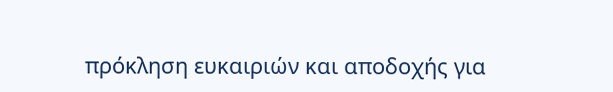πρόκληση ευκαιριών και αποδοχής για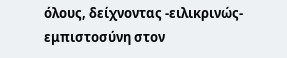όλους, δείχνοντας -ειλικρινώς- εμπιστοσύνη στον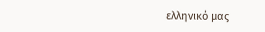ελληνικό μας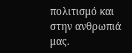πολιτισμό και στην ανθρωπιά μας.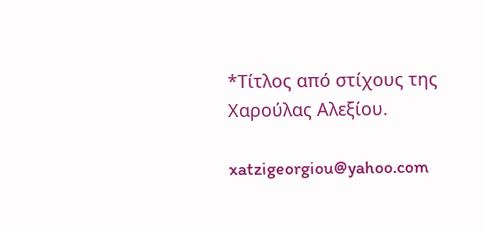*Τίτλος από στίχους της Χαρούλας Αλεξίου.

xatzigeorgiou@yahoo.com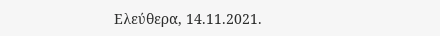Ελεύθερα, 14.11.2021.